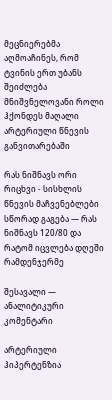მეცნიერებმა აღმოაჩინეს, რომ ტვინის ერთ უბანს შეიძლება მნიშვნელოვანი როლი ჰქონდეს მაღალი არტერიული წნევის განვითარებაში

რას ნიშნავს ორი რიცხვი - სისხლის წნევის მაჩვენებლები სწორად გაგება — რას ნიშნავს 120/80 და რატომ იცვლება დღეში რამდენჯერმე

შესავალი — ანალიტიკური კომენტარი

არტერიული ჰიპერტენზია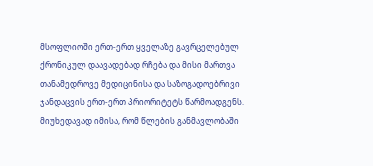მსოფლიოში ერთ-ერთ ყველაზე გავრცელებულ ქრონიკულ დაავადებად რჩება და მისი მართვა თანამედროვე მედიცინისა და საზოგადოებრივი ჯანდაცვის ერთ-ერთ პრიორიტეტს წარმოადგენს. მიუხედავად იმისა, რომ წლების განმავლობაში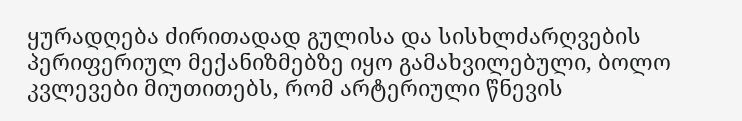ყურადღება ძირითადად გულისა და სისხლძარღვების პერიფერიულ მექანიზმებზე იყო გამახვილებული, ბოლო კვლევები მიუთითებს, რომ არტერიული წნევის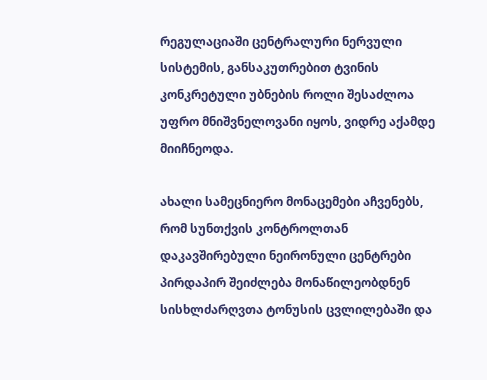რეგულაციაში ცენტრალური ნერვული სისტემის, განსაკუთრებით ტვინის კონკრეტული უბნების როლი შესაძლოა უფრო მნიშვნელოვანი იყოს, ვიდრე აქამდე მიიჩნეოდა.

ახალი სამეცნიერო მონაცემები აჩვენებს, რომ სუნთქვის კონტროლთან დაკავშირებული ნეირონული ცენტრები პირდაპირ შეიძლება მონაწილეობდნენ სისხლძარღვთა ტონუსის ცვლილებაში და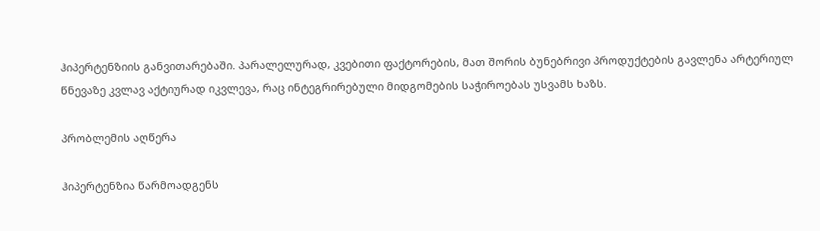ჰიპერტენზიის განვითარებაში. პარალელურად, კვებითი ფაქტორების, მათ შორის ბუნებრივი პროდუქტების გავლენა არტერიულ წნევაზე კვლავ აქტიურად იკვლევა, რაც ინტეგრირებული მიდგომების საჭიროებას უსვამს ხაზს.

პრობლემის აღწერა

ჰიპერტენზია წარმოადგენს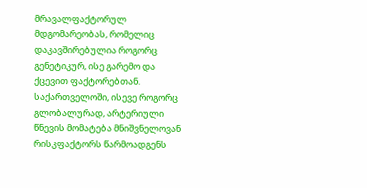მრავალფაქტორულ მდგომარეობას, რომელიც დაკავშირებულია როგორც გენეტიკურ, ისე გარემო და ქცევით ფაქტორებთან. საქართველოში, ისევე როგორც გლობალურად, არტერიული წნევის მომატება მნიშვნელოვან რისკფაქტორს წარმოადგენს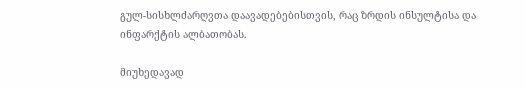გულ-სისხლძარღვთა დაავადებებისთვის, რაც ზრდის ინსულტისა და ინფარქტის ალბათობას.

მიუხედავად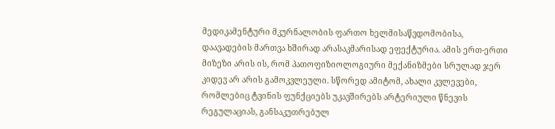მედიკამენტური მკურნალობის ფართო ხელმისაწვდომობისა, დაავადების მართვა ხშირად არასაკმარისად ეფექტურია. ამის ერთ-ერთი მიზეზი არის ის, რომ პათოფიზიოლოგიური მექანიზმები სრულად ჯერ კიდევ არ არის გამოკვლეული. სწორედ ამიტომ, ახალი კვლევები, რომლებიც ტვინის ფუნქციებს უკავშირებს არტერიული წნევის რეგულაციას, განსაკუთრებულ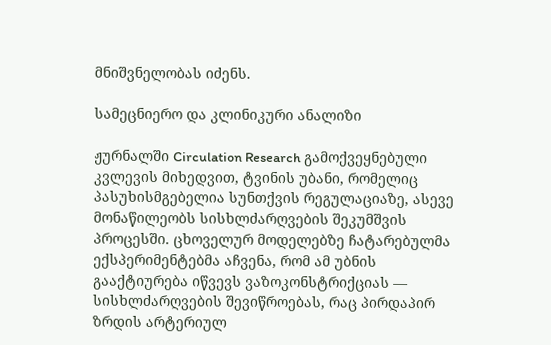მნიშვნელობას იძენს.

სამეცნიერო და კლინიკური ანალიზი

ჟურნალში Circulation Research გამოქვეყნებული კვლევის მიხედვით, ტვინის უბანი, რომელიც პასუხისმგებელია სუნთქვის რეგულაციაზე, ასევე მონაწილეობს სისხლძარღვების შეკუმშვის პროცესში. ცხოველურ მოდელებზე ჩატარებულმა ექსპერიმენტებმა აჩვენა, რომ ამ უბნის გააქტიურება იწვევს ვაზოკონსტრიქციას — სისხლძარღვების შევიწროებას, რაც პირდაპირ ზრდის არტერიულ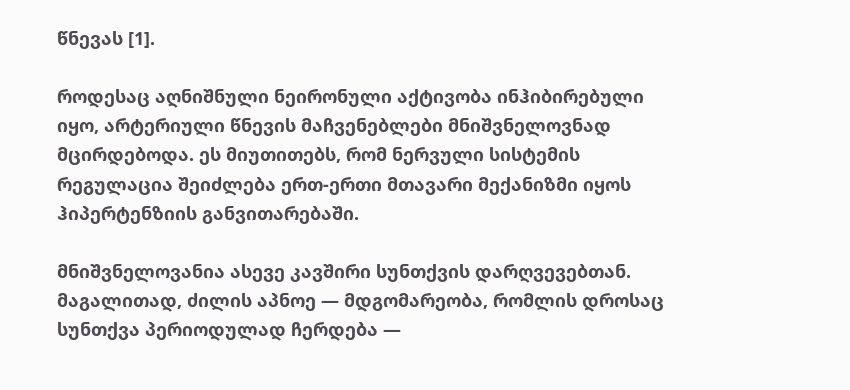წნევას [1].

როდესაც აღნიშნული ნეირონული აქტივობა ინჰიბირებული იყო, არტერიული წნევის მაჩვენებლები მნიშვნელოვნად მცირდებოდა. ეს მიუთითებს, რომ ნერვული სისტემის რეგულაცია შეიძლება ერთ-ერთი მთავარი მექანიზმი იყოს ჰიპერტენზიის განვითარებაში.

მნიშვნელოვანია ასევე კავშირი სუნთქვის დარღვევებთან. მაგალითად, ძილის აპნოე — მდგომარეობა, რომლის დროსაც სუნთქვა პერიოდულად ჩერდება —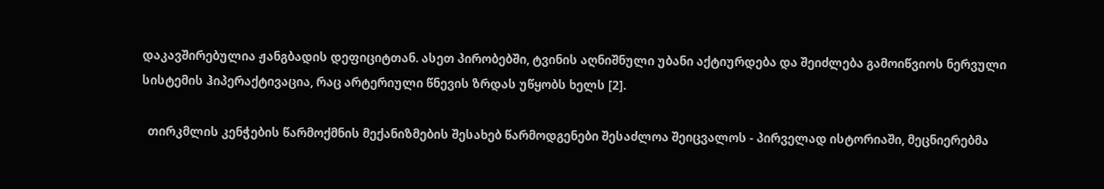დაკავშირებულია ჟანგბადის დეფიციტთან. ასეთ პირობებში, ტვინის აღნიშნული უბანი აქტიურდება და შეიძლება გამოიწვიოს ნერვული სისტემის ჰიპერაქტივაცია, რაც არტერიული წნევის ზრდას უწყობს ხელს [2].

  თირკმლის კენჭების წარმოქმნის მექანიზმების შესახებ წარმოდგენები შესაძლოა შეიცვალოს - პირველად ისტორიაში, მეცნიერებმა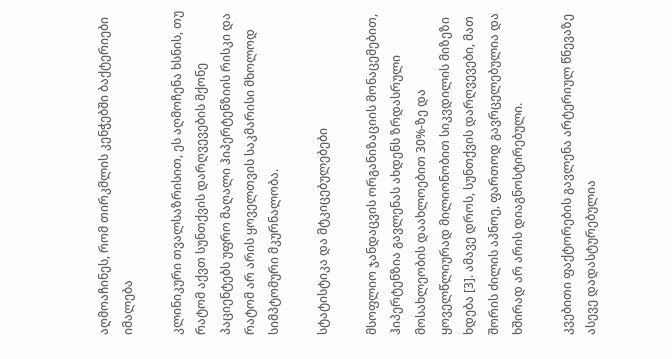აღმოაჩინეს, რომ თირკმლის კენჭებში ბაქტერიები იმალება

კლინიკური თვალსაზრისით, ეს აღმოჩენა ხსნის, თუ რატომ აქვთ სუნთქვის დარღვევების მქონე პაციენტებს უფრო მაღალი ჰიპერტენზიის რისკი და რატომ არ არის ყოველთვის საკმარისი მხოლოდ სიმპტომური მკურნალობა.

სტატისტიკა და მტკიცებულებები

მსოფლიო ჯანდაცვის ორგანიზაციის მონაცემებით, ჰიპერტენზია გავლენას ახდენს ზრდასრული მოსახლეობის დაახლოებით 30%-ზე და ყოველწლიურად მილიონობით სიკვდილის მიზეზი ხდება [3]. ამავე დროს, სუნთქვის დარღვევები, მათ შორის ძილის აპნოე, ფართოდ გავრცელებულია და ხშირად არ არის დიაგნოსტირებული.

კვებითი ფაქტორების გავლენა არტერიულ წნევაზე ასევე დადასტურებულია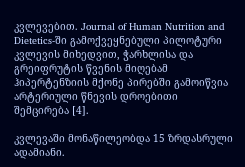კვლევებით. Journal of Human Nutrition and Dietetics-ში გამოქვეყნებული პილოტური კვლევის მიხედვით, ჭარხლისა და გრეიფრუტის წვენის მიღებამ ჰიპერტენზიის მქონე პირებში გამოიწვია არტერიული წნევის დროებითი შემცირება [4].

კვლევაში მონაწილეობდა 15 ზრდასრული ადამიანი.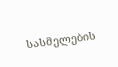სასმელების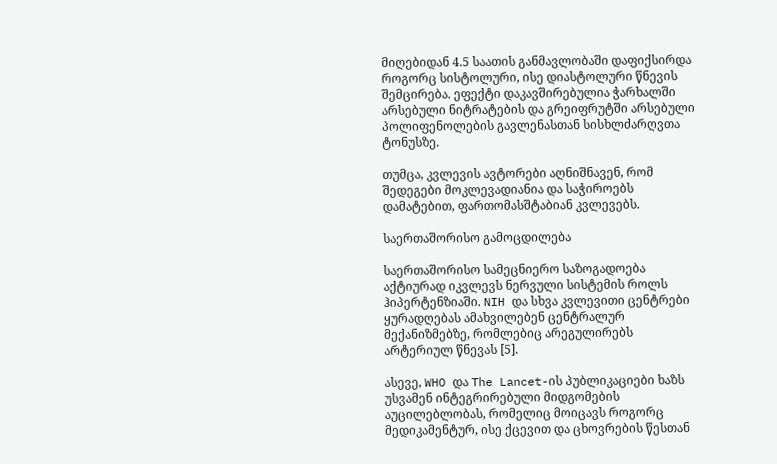მიღებიდან 4.5 საათის განმავლობაში დაფიქსირდა როგორც სისტოლური, ისე დიასტოლური წნევის შემცირება. ეფექტი დაკავშირებულია ჭარხალში არსებული ნიტრატების და გრეიფრუტში არსებული პოლიფენოლების გავლენასთან სისხლძარღვთა ტონუსზე.

თუმცა, კვლევის ავტორები აღნიშნავენ, რომ შედეგები მოკლევადიანია და საჭიროებს დამატებით, ფართომასშტაბიან კვლევებს.

საერთაშორისო გამოცდილება

საერთაშორისო სამეცნიერო საზოგადოება აქტიურად იკვლევს ნერვული სისტემის როლს ჰიპერტენზიაში. NIH და სხვა კვლევითი ცენტრები ყურადღებას ამახვილებენ ცენტრალურ მექანიზმებზე, რომლებიც არეგულირებს არტერიულ წნევას [5].

ასევე, WHO და The Lancet-ის პუბლიკაციები ხაზს უსვამენ ინტეგრირებული მიდგომების აუცილებლობას, რომელიც მოიცავს როგორც მედიკამენტურ, ისე ქცევით და ცხოვრების წესთან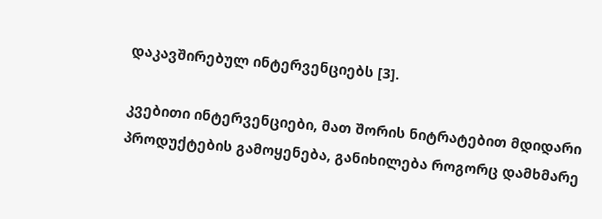დაკავშირებულ ინტერვენციებს [3].

კვებითი ინტერვენციები, მათ შორის ნიტრატებით მდიდარი პროდუქტების გამოყენება, განიხილება როგორც დამხმარე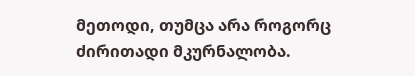მეთოდი, თუმცა არა როგორც ძირითადი მკურნალობა.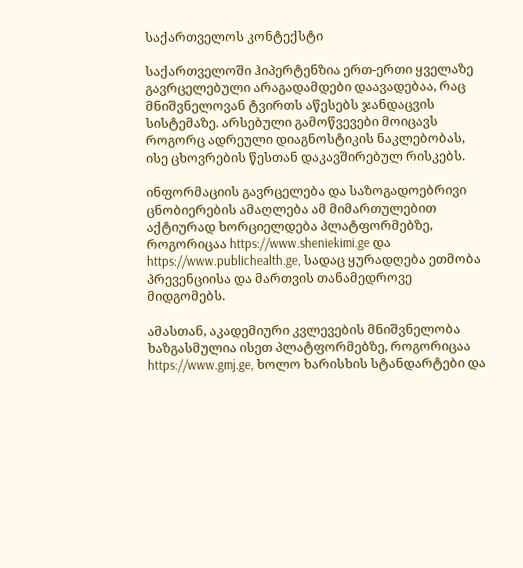საქართველოს კონტექსტი

საქართველოში ჰიპერტენზია ერთ-ერთი ყველაზე გავრცელებული არაგადამდები დაავადებაა, რაც მნიშვნელოვან ტვირთს აწესებს ჯანდაცვის სისტემაზე. არსებული გამოწვევები მოიცავს როგორც ადრეული დიაგნოსტიკის ნაკლებობას, ისე ცხოვრების წესთან დაკავშირებულ რისკებს.

ინფორმაციის გავრცელება და საზოგადოებრივი ცნობიერების ამაღლება ამ მიმართულებით აქტიურად ხორციელდება პლატფორმებზე, როგორიცაა https://www.sheniekimi.ge და https://www.publichealth.ge, სადაც ყურადღება ეთმობა პრევენციისა და მართვის თანამედროვე მიდგომებს.

ამასთან, აკადემიური კვლევების მნიშვნელობა ხაზგასმულია ისეთ პლატფორმებზე, როგორიცაა https://www.gmj.ge, ხოლო ხარისხის სტანდარტები და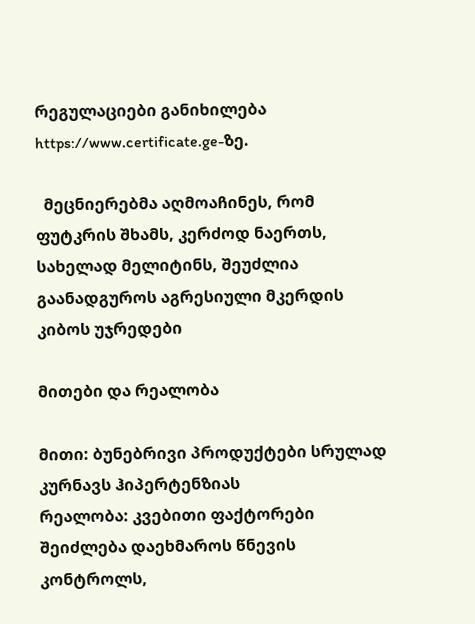რეგულაციები განიხილება https://www.certificate.ge-ზე.

  მეცნიერებმა აღმოაჩინეს, რომ ფუტკრის შხამს, კერძოდ ნაერთს, სახელად მელიტინს, შეუძლია გაანადგუროს აგრესიული მკერდის კიბოს უჯრედები

მითები და რეალობა

მითი: ბუნებრივი პროდუქტები სრულად კურნავს ჰიპერტენზიას
რეალობა: კვებითი ფაქტორები შეიძლება დაეხმაროს წნევის კონტროლს,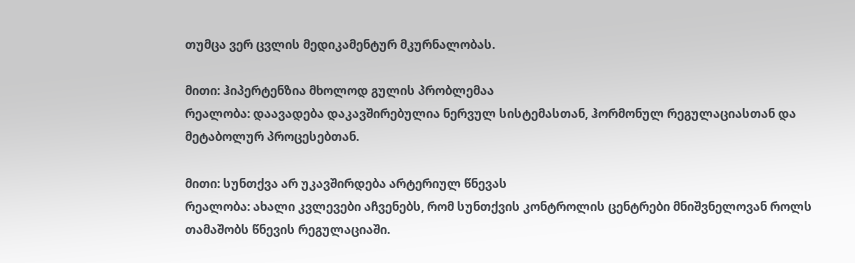თუმცა ვერ ცვლის მედიკამენტურ მკურნალობას.

მითი: ჰიპერტენზია მხოლოდ გულის პრობლემაა
რეალობა: დაავადება დაკავშირებულია ნერვულ სისტემასთან, ჰორმონულ რეგულაციასთან და მეტაბოლურ პროცესებთან.

მითი: სუნთქვა არ უკავშირდება არტერიულ წნევას
რეალობა: ახალი კვლევები აჩვენებს, რომ სუნთქვის კონტროლის ცენტრები მნიშვნელოვან როლს თამაშობს წნევის რეგულაციაში.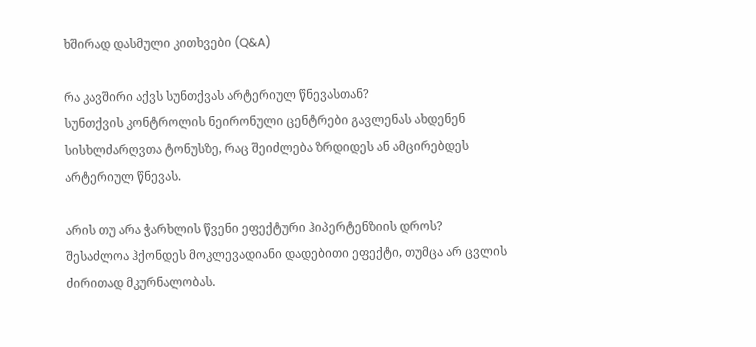ხშირად დასმული კითხვები (Q&A)

რა კავშირი აქვს სუნთქვას არტერიულ წნევასთან?
სუნთქვის კონტროლის ნეირონული ცენტრები გავლენას ახდენენ სისხლძარღვთა ტონუსზე, რაც შეიძლება ზრდიდეს ან ამცირებდეს არტერიულ წნევას.

არის თუ არა ჭარხლის წვენი ეფექტური ჰიპერტენზიის დროს?
შესაძლოა ჰქონდეს მოკლევადიანი დადებითი ეფექტი, თუმცა არ ცვლის ძირითად მკურნალობას.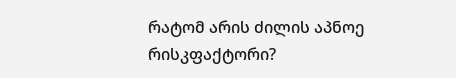რატომ არის ძილის აპნოე რისკფაქტორი?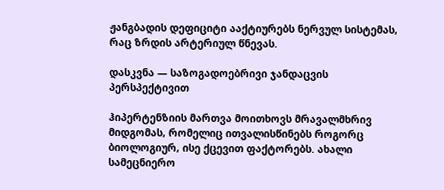ჟანგბადის დეფიციტი ააქტიურებს ნერვულ სისტემას, რაც ზრდის არტერიულ წნევას.

დასკვნა — საზოგადოებრივი ჯანდაცვის პერსპექტივით

ჰიპერტენზიის მართვა მოითხოვს მრავალმხრივ მიდგომას, რომელიც ითვალისწინებს როგორც ბიოლოგიურ, ისე ქცევით ფაქტორებს. ახალი სამეცნიერო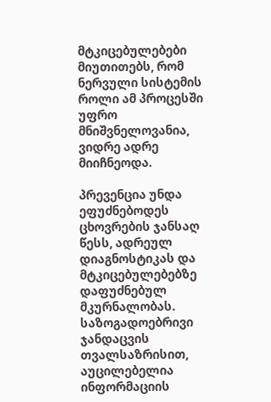მტკიცებულებები მიუთითებს, რომ ნერვული სისტემის როლი ამ პროცესში უფრო მნიშვნელოვანია, ვიდრე ადრე მიიჩნეოდა.

პრევენცია უნდა ეფუძნებოდეს ცხოვრების ჯანსაღ წესს, ადრეულ დიაგნოსტიკას და მტკიცებულებებზე დაფუძნებულ მკურნალობას. საზოგადოებრივი ჯანდაცვის თვალსაზრისით, აუცილებელია ინფორმაციის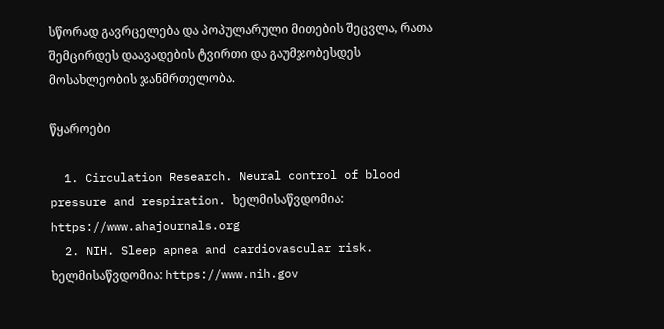სწორად გავრცელება და პოპულარული მითების შეცვლა, რათა შემცირდეს დაავადების ტვირთი და გაუმჯობესდეს მოსახლეობის ჯანმრთელობა.

წყაროები

  1. Circulation Research. Neural control of blood pressure and respiration. ხელმისაწვდომია: https://www.ahajournals.org
  2. NIH. Sleep apnea and cardiovascular risk. ხელმისაწვდომია: https://www.nih.gov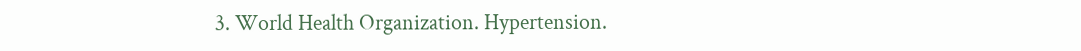3. World Health Organization. Hypertension.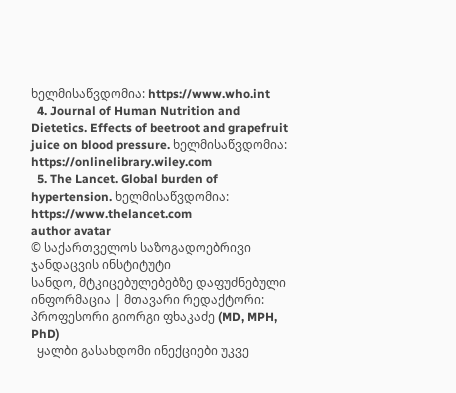ხელმისაწვდომია: https://www.who.int
  4. Journal of Human Nutrition and Dietetics. Effects of beetroot and grapefruit juice on blood pressure. ხელმისაწვდომია: https://onlinelibrary.wiley.com
  5. The Lancet. Global burden of hypertension. ხელმისაწვდომია: https://www.thelancet.com
author avatar
© საქართველოს საზოგადოებრივი ჯანდაცვის ინსტიტუტი
სანდო, მტკიცებულებებზე დაფუძნებული ინფორმაცია | მთავარი რედაქტორი: პროფესორი გიორგი ფხაკაძე (MD, MPH, PhD)
  ყალბი გასახდომი ინექციები უკვე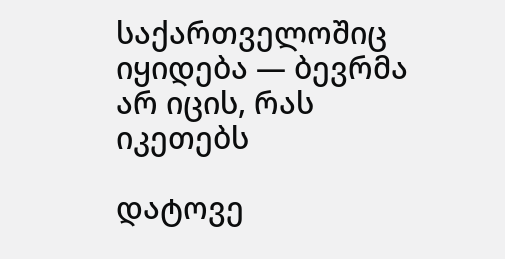საქართველოშიც იყიდება — ბევრმა არ იცის, რას იკეთებს

დატოვე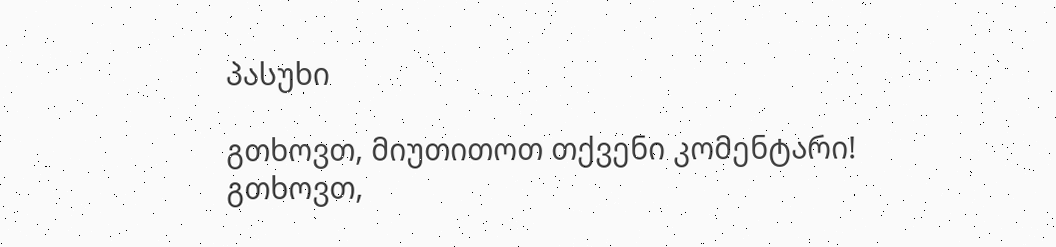პასუხი

გთხოვთ, მიუთითოთ თქვენი კომენტარი!
გთხოვთ,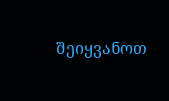შეიყვანოთ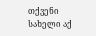თქვენი სახელი აქ